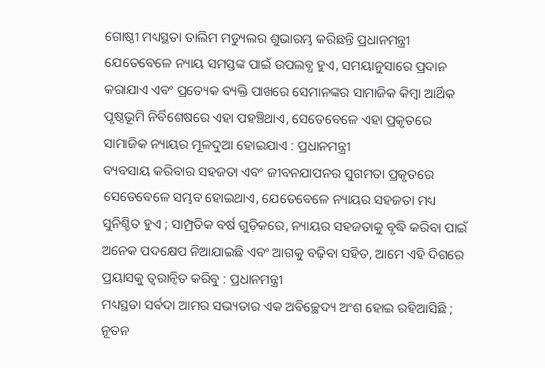ଗୋଷ୍ଠୀ ମଧ୍ୟସ୍ଥତା ତାଲିମ ମଡ୍ୟୁଲର ଶୁଭାରମ୍ଭ କରିଛନ୍ତି ପ୍ରଧାନମନ୍ତ୍ରୀ
ଯେତେବେଳେ ନ୍ୟାୟ ସମସ୍ତଙ୍କ ପାଇଁ ଉପଲବ୍ଧ ହୁଏ, ସମୟାନୁସାରେ ପ୍ରଦାନ କରାଯାଏ ଏବଂ ପ୍ରତ୍ୟେକ ବ୍ୟକ୍ତି ପାଖରେ ସେମାନଙ୍କର ସାମାଜିକ କିମ୍ବା ଆର୍ଥିକ ପୃଷ୍ଠଭୂମି ନିର୍ବିଶେଷରେ ଏହା ପହଞ୍ଚିଥାଏ, ସେତେବେଳେ ଏହା ପ୍ରକୃତରେ ସାମାଜିକ ନ୍ୟାୟର ମୂଳଦୁଆ ହୋଇଯାଏ : ପ୍ରଧାନମନ୍ତ୍ରୀ
ବ୍ୟବସାୟ କରିବାର ସହଜତା ଏବଂ ଜୀବନଯାପନର ସୁଗମତା ପ୍ରକୃତରେ ସେତେବେଳେ ସମ୍ଭବ ହୋଇଥାଏ, ଯେତେବେଳେ ନ୍ୟାୟର ସହଜତା ମଧ୍ୟ ସୁନିଶ୍ଚିତ ହୁଏ ; ସାମ୍ପ୍ରତିକ ବର୍ଷ ଗୁଡ଼ିକରେ, ନ୍ୟାୟର ସହଜତାକୁ ବୃଦ୍ଧି କରିବା ପାଇଁ ଅନେକ ପଦକ୍ଷେପ ନିଆଯାଇଛି ଏବଂ ଆଗକୁ ବଢ଼ିବା ସହିତ, ଆମେ ଏହି ଦିଗରେ ପ୍ରୟାସକୁ ତ୍ୱରାନ୍ୱିତ କରିବୁ : ପ୍ରଧାନମନ୍ତ୍ରୀ
ମଧ୍ୟସ୍ଥତା ସର୍ବଦା ଆମର ସଭ୍ୟତାର ଏକ ଅବିଚ୍ଛେଦ୍ୟ ଅଂଶ ହୋଇ ରହିଆସିଛି ; ନୂତନ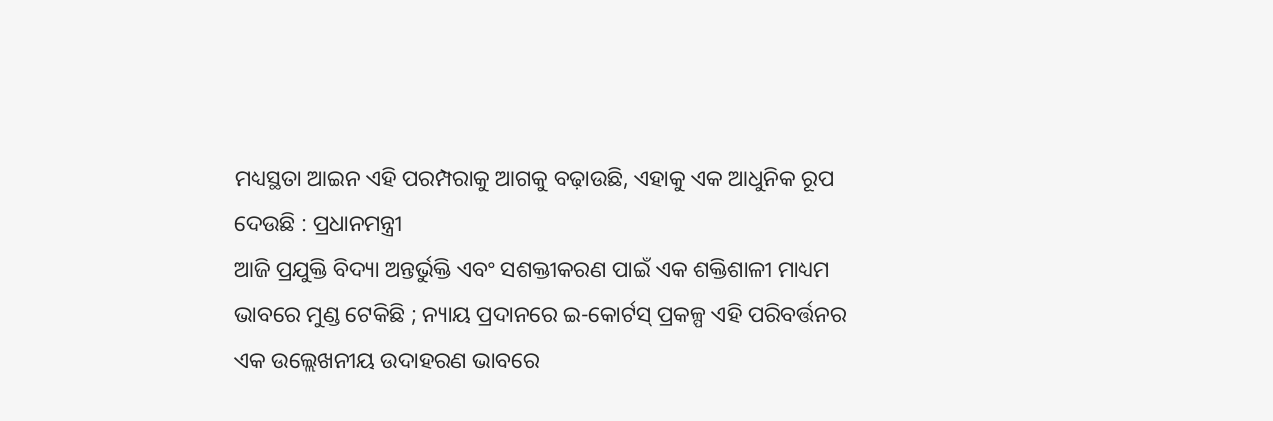ମଧ୍ୟସ୍ଥତା ଆଇନ ଏହି ପରମ୍ପରାକୁ ଆଗକୁ ବଢ଼ାଉଛି, ଏହାକୁ ଏକ ଆଧୁନିକ ରୂପ ଦେଉଛି : ପ୍ରଧାନମନ୍ତ୍ରୀ
ଆଜି ପ୍ରଯୁକ୍ତି ବିଦ୍ୟା ଅନ୍ତର୍ଭୁକ୍ତି ଏବଂ ସଶକ୍ତୀକରଣ ପାଇଁ ଏକ ଶକ୍ତିଶାଳୀ ମାଧ୍ୟମ ଭାବରେ ମୁଣ୍ଡ ଟେକିଛି ; ନ୍ୟାୟ ପ୍ରଦାନରେ ଇ-କୋର୍ଟସ୍ ପ୍ରକଳ୍ପ ଏହି ପରିବର୍ତ୍ତନର ଏକ ଉଲ୍ଲେଖନୀୟ ଉଦାହରଣ ଭାବରେ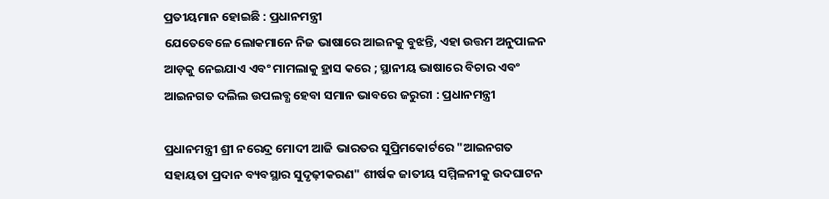ପ୍ରତୀୟମାନ ହୋଇଛି : ପ୍ରଧାନମନ୍ତ୍ରୀ
ଯେତେବେଳେ ଲୋକମାନେ ନିଜ ଭାଷାରେ ଆଇନକୁ ବୁଝନ୍ତି, ଏହା ଉତ୍ତମ ଅନୁପାଳନ ଆଡ଼କୁ ନେଇଯାଏ ଏବଂ ମାମଲାକୁ ହ୍ରାସ କରେ ; ସ୍ଥାନୀୟ ଭାଷାରେ ବିଚାର ଏବଂ ଆଇନଗତ ଦଲିଲ ଉପଲବ୍ଧ ହେବା ସମାନ ଭାବରେ ଜରୁରୀ : ପ୍ରଧାନମନ୍ତ୍ରୀ

ପ୍ରଧାନମନ୍ତ୍ରୀ ଶ୍ରୀ ନରେନ୍ଦ୍ର ମୋଦୀ ଆଜି ଭାରତର ସୁପ୍ରିମକୋର୍ଟରେ "ଆଇନଗତ ସହାୟତା ପ୍ରଦାନ ବ୍ୟବସ୍ଥାର ସୁଦୃଢ଼ୀକରଣ" ଶୀର୍ଷକ ଜାତୀୟ ସମ୍ମିଳନୀକୁ ଉଦଘାଟନ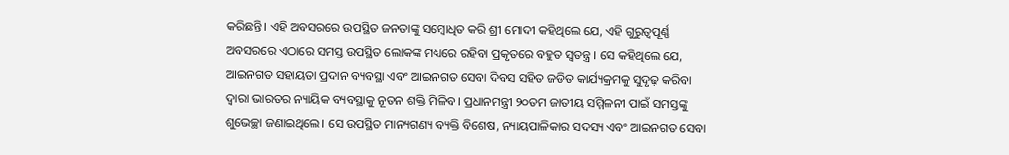କରିଛନ୍ତି। ଏହି ଅବସରରେ ଉପସ୍ଥିତ ଜନତାଙ୍କୁ ସମ୍ବୋଧିତ କରି ଶ୍ରୀ ମୋଦୀ କହିଥିଲେ ଯେ, ଏହି ଗୁରୁତ୍ୱପୂର୍ଣ୍ଣ ଅବସରରେ ଏଠାରେ ସମସ୍ତ ଉପସ୍ଥିତ ଲୋକଙ୍କ ମଧ୍ୟରେ ରହିବା ପ୍ରକୃତରେ ବହୁତ ସ୍ୱତନ୍ତ୍ର । ସେ କହିଥିଲେ ଯେ, ଆଇନଗତ ସହାୟତା ପ୍ରଦାନ ବ୍ୟବସ୍ଥା ଏବଂ ଆଇନଗତ ସେବା ଦିବସ ସହିତ ଜଡିତ କାର୍ଯ୍ୟକ୍ରମକୁ ସୁଦୃଢ଼ କରିବା ଦ୍ଵାରା ଭାରତର ନ୍ୟାୟିକ ବ୍ୟବସ୍ଥାକୁ ନୂତନ ଶକ୍ତି ମିଳିବ। ପ୍ରଧାନମନ୍ତ୍ରୀ ୨୦ତମ ଜାତୀୟ ସମ୍ମିଳନୀ ପାଇଁ ସମସ୍ତଙ୍କୁ ଶୁଭେଚ୍ଛା ଜଣାଇଥିଲେ। ସେ ଉପସ୍ଥିତ ମାନ୍ୟଗଣ୍ୟ ବ୍ୟକ୍ତି ବିଶେଷ, ନ୍ୟାୟପାଳିକାର ସଦସ୍ୟ ଏବଂ ଆଇନଗତ ସେବା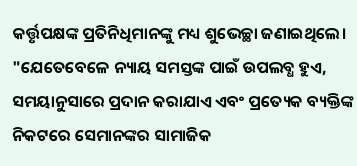କର୍ତ୍ତୃପକ୍ଷଙ୍କ ପ୍ରତିନିଧିମାନଙ୍କୁ ମଧ୍ୟ ଶୁଭେଚ୍ଛା ଜଣାଇଥିଲେ।
"ଯେତେବେଳେ ନ୍ୟାୟ ସମସ୍ତଙ୍କ ପାଇଁ ଉପଲବ୍ଧ ହୁଏ, ସମୟାନୁସାରେ ପ୍ରଦାନ କରାଯାଏ ଏବଂ ପ୍ରତ୍ୟେକ ବ୍ୟକ୍ତିଙ୍କ ନିକଟରେ ସେମାନଙ୍କର ସାମାଜିକ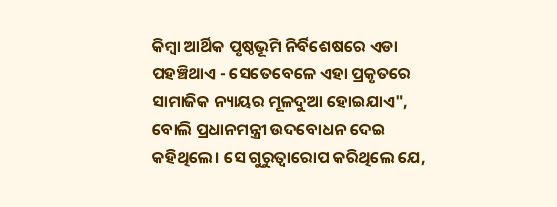କିମ୍ବା ଆର୍ଥିକ ପୃଷ୍ଠଭୂମି ନିର୍ବିଶେଷରେ ଏଡା ପହଞ୍ଚିଥାଏ - ସେତେବେଳେ ଏହା ପ୍ରକୃତରେ ସାମାଜିକ ନ୍ୟାୟର ମୂଳଦୁଆ ହୋଇଯାଏ", ବୋଲି ପ୍ରଧାନମନ୍ତ୍ରୀ ଉଦବୋଧନ ଦେଇ କହିଥିଲେ। ସେ ଗୁରୁତ୍ୱାରୋପ କରିଥିଲେ ଯେ,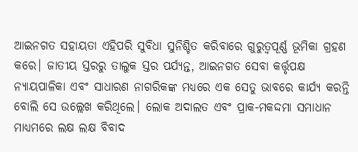ଆଇନଗତ ସହାୟତା ଏହିପରି ସୁବିଧା ସୁନିଶ୍ଚିତ କରିବାରେ ଗୁରୁତ୍ୱପୂର୍ଣ୍ଣ ଭୂମିକା ଗ୍ରହଣ କରେ। ଜାତୀୟ ସ୍ତରରୁ ତାଲୁକ ସ୍ତର ପର୍ଯ୍ୟନ୍ତ, ଆଇନଗତ ସେବା କର୍ତ୍ତୃପକ୍ଷ ନ୍ୟାୟପାଳିକା ଏବଂ ସାଧାରଣ ନାଗରିକଙ୍କ ମଧ୍ୟରେ ଏକ ସେତୁ ଭାବରେ କାର୍ଯ୍ୟ କରନ୍ତି ବୋଲି ସେ ଉଲ୍ଲେଖ କରିଥିଲେ। ଲୋକ ଅଦାଲତ ଏବଂ ପ୍ରାକ-ମକଦ୍ଦମା ସମାଧାନ ମାଧ୍ୟମରେ ଲକ୍ଷ ଲକ୍ଷ ବିବାଦ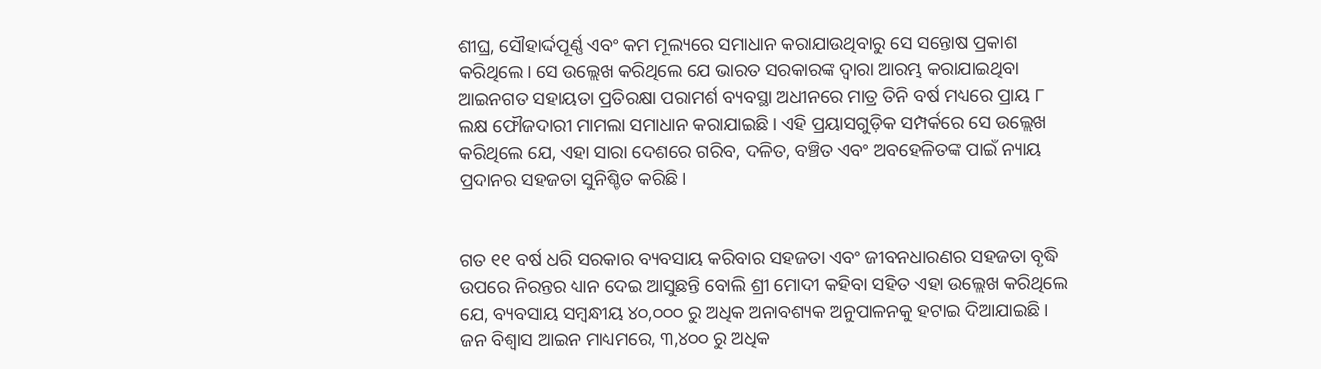ଶୀଘ୍ର, ସୌହାର୍ଦ୍ଦପୂର୍ଣ୍ଣ ଏବଂ କମ ମୂଲ୍ୟରେ ସମାଧାନ କରାଯାଉଥିବାରୁ ସେ ସନ୍ତୋଷ ପ୍ରକାଶ କରିଥିଲେ। ସେ ଉଲ୍ଲେଖ କରିଥିଲେ ଯେ ଭାରତ ସରକାରଙ୍କ ଦ୍ୱାରା ଆରମ୍ଭ କରାଯାଇଥିବା ଆଇନଗତ ସହାୟତା ପ୍ରତିରକ୍ଷା ପରାମର୍ଶ ବ୍ୟବସ୍ଥା ଅଧୀନରେ ମାତ୍ର ତିନି ବର୍ଷ ମଧ୍ୟରେ ପ୍ରାୟ ୮ ଲକ୍ଷ ଫୌଜଦାରୀ ମାମଲା ସମାଧାନ କରାଯାଇଛି। ଏହି ପ୍ରୟାସଗୁଡ଼ିକ ସମ୍ପର୍କରେ ସେ ଉଲ୍ଲେଖ କରିଥିଲେ ଯେ, ଏହା ସାରା ଦେଶରେ ଗରିବ, ଦଳିତ, ବଞ୍ଚିତ ଏବଂ ଅବହେଳିତଙ୍କ ପାଇଁ ନ୍ୟାୟ ପ୍ରଦାନର ସହଜତା ସୁନିଶ୍ଚିତ କରିଛି।


ଗତ ୧୧ ବର୍ଷ ଧରି ସରକାର ବ୍ୟବସାୟ କରିବାର ସହଜତା ଏବଂ ଜୀବନଧାରଣର ସହଜତା ବୃଦ୍ଧି ଉପରେ ନିରନ୍ତର ଧ୍ୟାନ ଦେଇ ଆସୁଛନ୍ତି ବୋଲି ଶ୍ରୀ ମୋଦୀ କହିବା ସହିତ ଏହା ଉଲ୍ଲେଖ କରିଥିଲେ ଯେ, ବ୍ୟବସାୟ ସମ୍ଵନ୍ଧୀୟ ୪୦,୦୦୦ ରୁ ଅଧିକ ଅନାବଶ୍ୟକ ଅନୁପାଳନକୁ ହଟାଇ ଦିଆଯାଇଛି। ଜନ ବିଶ୍ୱାସ ଆଇନ ମାଧ୍ୟମରେ, ୩,୪୦୦ ରୁ ଅଧିକ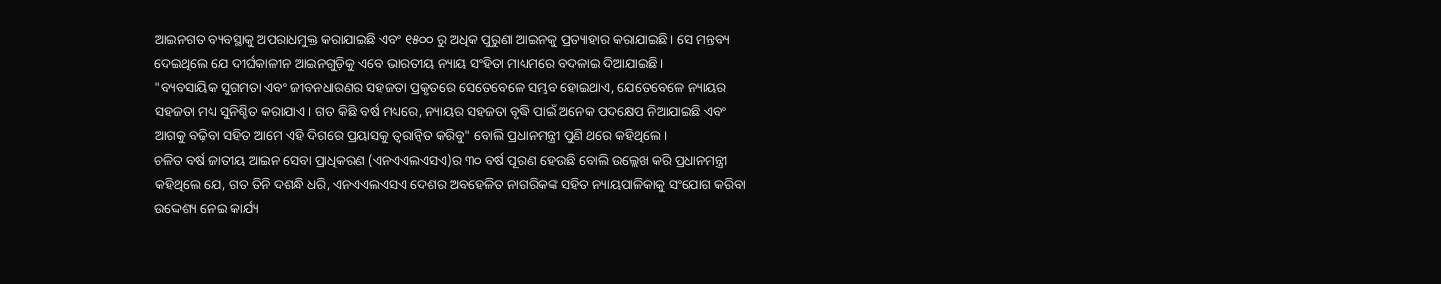ଆଇନଗତ ବ୍ୟବସ୍ଥାକୁ ଅପରାଧମୁକ୍ତ କରାଯାଇଛି ଏବଂ ୧୫୦୦ ରୁ ଅଧିକ ପୁରୁଣା ଆଇନକୁ ପ୍ରତ୍ୟାହାର କରାଯାଇଛି। ସେ ମନ୍ତବ୍ୟ ଦେଇଥିଲେ ଯେ ଦୀର୍ଘକାଳୀନ ଆଇନଗୁଡ଼ିକୁ ଏବେ ଭାରତୀୟ ନ୍ୟାୟ ସଂହିତା ମାଧ୍ୟମରେ ବଦଳାଇ ଦିଆଯାଇଛି।
"ବ୍ୟବସାୟିକ ସୁଗମତା ଏବଂ ଜୀବନଧାରଣର ସହଜତା ପ୍ରକୃତରେ ସେତେବେଳେ ସମ୍ଭବ ହୋଇଥାଏ, ଯେତେବେଳେ ନ୍ୟାୟର ସହଜତା ମଧ୍ୟ ସୁନିଶ୍ଚିତ କରାଯାଏ। ଗତ କିଛି ବର୍ଷ ମଧ୍ୟରେ, ନ୍ୟାୟର ସହଜତା ବୃଦ୍ଧି ପାଇଁ ଅନେକ ପଦକ୍ଷେପ ନିଆଯାଇଛି ଏବଂ ଆଗକୁ ବଢ଼ିବା ସହିତ ଆମେ ଏହି ଦିଗରେ ପ୍ରୟାସକୁ ତ୍ୱରାନ୍ୱିତ କରିବୁ" ବୋଲି ପ୍ରଧାନମନ୍ତ୍ରୀ ପୁଣି ଥରେ କହିଥିଲେ।
ଚଳିତ ବର୍ଷ ଜାତୀୟ ଆଇନ ସେବା ପ୍ରାଧିକରଣ (ଏନଏଏଲଏସଏ)ର ୩୦ ବର୍ଷ ପୂରଣ ହେଉଛି ବୋଲି ଉଲ୍ଲେଖ କରି ପ୍ରଧାନମନ୍ତ୍ରୀ କହିଥିଲେ ଯେ, ଗତ ତିନି ଦଶନ୍ଧି ଧରି, ଏନଏଏଲଏସଏ ଦେଶର ଅବହେଳିତ ନାଗରିକଙ୍କ ସହିତ ନ୍ୟାୟପାଳିକାକୁ ସଂଯୋଗ କରିବା ଉଦ୍ଦେଶ୍ୟ ନେଇ କାର୍ଯ୍ୟ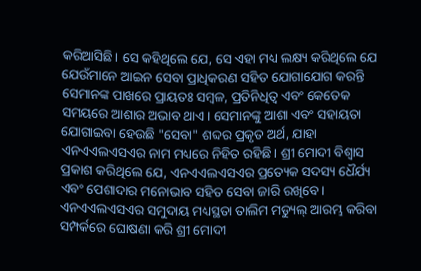କରିଆସିଛି। ସେ କହିଥିଲେ ଯେ, ସେ ଏହା ମଧ୍ୟ ଲକ୍ଷ୍ୟ କରିଥିଲେ ଯେ ଯେଉଁମାନେ ଆଇନ ସେବା ପ୍ରାଧିକରଣ ସହିତ ଯୋଗାଯୋଗ କରନ୍ତି ସେମାନଙ୍କ ପାଖରେ ପ୍ରାୟତଃ ସମ୍ବଳ, ପ୍ରତିନିଧିତ୍ୱ ଏବଂ କେତେକ ସମୟରେ ଆଶାର ଅଭାବ ଥାଏ। ସେମାନଙ୍କୁ ଆଶା ଏବଂ ସହାୟତା ଯୋଗାଇବା ହେଉଛି "ସେବା" ଶବ୍ଦର ପ୍ରକୃତ ଅର୍ଥ, ଯାହା ଏନଏଏଲଏସଏର ନାମ ମଧ୍ୟରେ ନିହିତ ରହିଛି। ଶ୍ରୀ ମୋଦୀ ବିଶ୍ୱାସ ପ୍ରକାଶ କରିଥିଲେ ଯେ, ଏନଏଏଲଏସଏର ପ୍ରତ୍ୟେକ ସଦସ୍ୟ ଧୈର୍ଯ୍ୟ ଏବଂ ପେଶାଦାର ମନୋଭାବ ସହିତ ସେବା ଜାରି ରଖିବେ।
ଏନଏଏଲଏସଏର ସମୁଦାୟ ମଧ୍ୟସ୍ଥତା ତାଲିମ ମଡ୍ୟୁଲ୍ ଆରମ୍ଭ କରିବା ସମ୍ପର୍କରେ ଘୋଷଣା କରି ଶ୍ରୀ ମୋଦୀ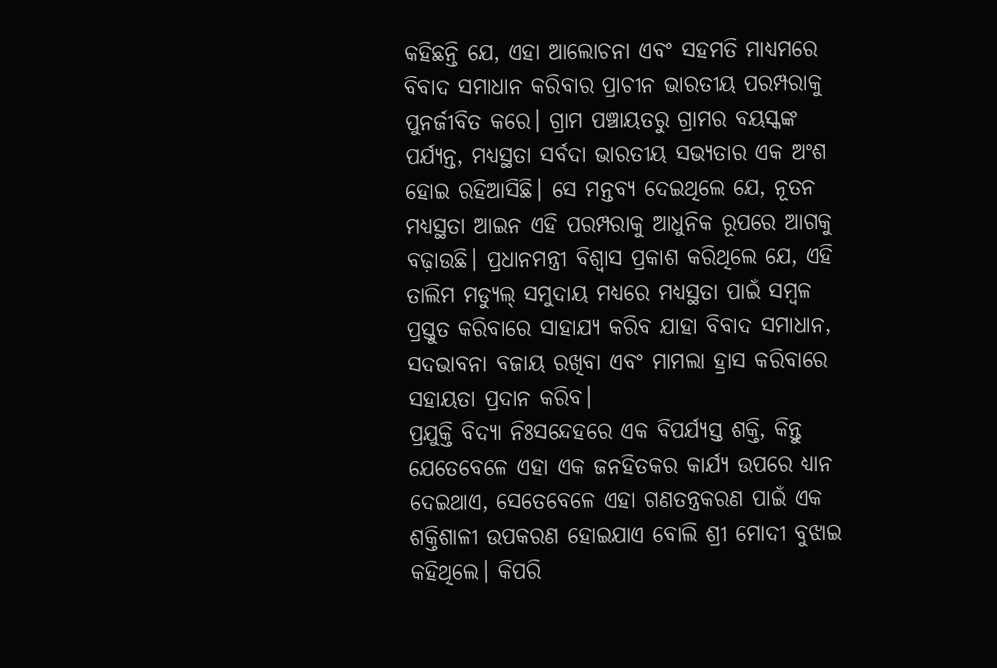କହିଛନ୍ତି ଯେ, ଏହା ଆଲୋଚନା ଏବଂ ସହମତି ମାଧ୍ୟମରେ ବିବାଦ ସମାଧାନ କରିବାର ପ୍ରାଚୀନ ଭାରତୀୟ ପରମ୍ପରାକୁ ପୁନର୍ଜୀବିତ କରେ। ଗ୍ରାମ ପଞ୍ଚାୟତରୁ ଗ୍ରାମର ବୟସ୍କଙ୍କ ପର୍ଯ୍ୟନ୍ତ, ମଧ୍ୟସ୍ଥତା ସର୍ବଦା ଭାରତୀୟ ସଭ୍ୟତାର ଏକ ଅଂଶ ହୋଇ ରହିଆସିଛି। ସେ ମନ୍ତବ୍ୟ ଦେଇଥିଲେ ଯେ, ନୂତନ ମଧ୍ୟସ୍ଥତା ଆଇନ ଏହି ପରମ୍ପରାକୁ ଆଧୁନିକ ରୂପରେ ଆଗକୁ ବଢ଼ାଉଛି। ପ୍ରଧାନମନ୍ତ୍ରୀ ବିଶ୍ୱାସ ପ୍ରକାଶ କରିଥିଲେ ଯେ, ଏହି ତାଲିମ ମଡ୍ୟୁଲ୍ ସମୁଦାୟ ମଧ୍ୟରେ ମଧ୍ୟସ୍ଥତା ପାଇଁ ସମ୍ବଳ ପ୍ରସ୍ତୁତ କରିବାରେ ସାହାଯ୍ୟ କରିବ ଯାହା ବିବାଦ ସମାଧାନ, ସଦଭାବନା ବଜାୟ ରଖିବା ଏବଂ ମାମଲା ହ୍ରାସ କରିବାରେ ସହାୟତା ପ୍ରଦାନ କରିବ।
ପ୍ରଯୁକ୍ତି ବିଦ୍ୟା ନିଃସନ୍ଦେହରେ ଏକ ବିପର୍ଯ୍ୟସ୍ତ ଶକ୍ତି, କିନ୍ତୁ ଯେତେବେଳେ ଏହା ଏକ ଜନହିତକର କାର୍ଯ୍ୟ ଉପରେ ଧ୍ୟାନ ଦେଇଥାଏ, ସେତେବେଳେ ଏହା ଗଣତନ୍ତ୍ରକରଣ ପାଇଁ ଏକ ଶକ୍ତିଶାଳୀ ଉପକରଣ ହୋଇଯାଏ ବୋଲି ଶ୍ରୀ ମୋଦୀ ବୁଝାଇ କହିଥିଲେ। କିପରି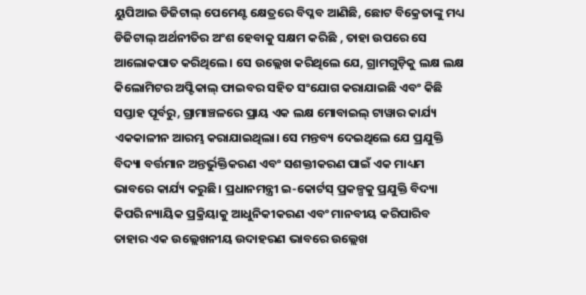ୟୁପିଆଇ ଡିଜିଟାଲ୍ ପେମେଣ୍ଟ କ୍ଷେତ୍ରରେ ବିପ୍ଳବ ଆଣିଛି, ଛୋଟ ବିକ୍ରେତାଙ୍କୁ ମଧ୍ୟ ଡିଜିଟାଲ୍ ଅର୍ଥନୀତିର ଅଂଶ ହେବାକୁ ସକ୍ଷମ କରିଛି , ତାହା ଉପରେ ସେ ଆଲୋକପାତ କରିଥିଲେ। ସେ ଉଲ୍ଲେଖ କରିଥିଲେ ଯେ, ଗ୍ରାମଗୁଡ଼ିକୁ ଲକ୍ଷ ଲକ୍ଷ କିଲୋମିଟର ଅପ୍ଟିକାଲ୍ ଫାଇବର ସହିତ ସଂଯୋଗ କରାଯାଇଛି ଏବଂ କିଛି ସପ୍ତାହ ପୂର୍ବରୁ, ଗ୍ରାମାଞ୍ଚଳରେ ପ୍ରାୟ ଏକ ଲକ୍ଷ ମୋବାଇଲ୍ ଟାୱାର କାର୍ଯ୍ୟ ଏକକାଳୀନ ଆରମ୍ଭ କରାଯାଇଥିଲା। ସେ ମନ୍ତବ୍ୟ ଦେଇଥିଲେ ଯେ ପ୍ରଯୁକ୍ତି ବିଦ୍ୟା ବର୍ତ୍ତମାନ ଅନ୍ତର୍ଭୁକ୍ତିକରଣ ଏବଂ ସଶକ୍ତୀକରଣ ପାଇଁ ଏକ ମାଧ୍ୟମ ଭାବରେ କାର୍ଯ୍ୟ କରୁଛି। ପ୍ରଧାନମନ୍ତ୍ରୀ ଇ-କୋର୍ଟସ୍ ପ୍ରକଳ୍ପକୁ ପ୍ରଯୁକ୍ତି ବିଦ୍ୟା କିପରି ନ୍ୟାୟିକ ପ୍ରକ୍ରିୟାକୁ ଆଧୁନିକୀକରଣ ଏବଂ ମାନବୀୟ କରିପାରିବ ତାହାର ଏକ ଉଲ୍ଲେଖନୀୟ ଉଦାହରଣ ଭାବରେ ଉଲ୍ଲେଖ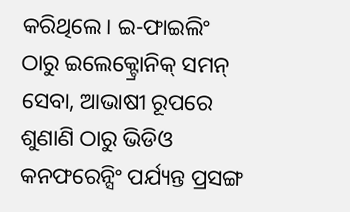କରିଥିଲେ। ଇ-ଫାଇଲିଂ ଠାରୁ ଇଲେକ୍ଟ୍ରୋନିକ୍ ସମନ୍ ସେବା, ଆଭାଷୀ ରୂପରେ ଶୁଣାଣି ଠାରୁ ଭିଡିଓ କନଫରେନ୍ସିଂ ପର୍ଯ୍ୟନ୍ତ ପ୍ରସଙ୍ଗ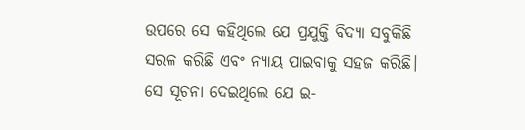ଉପରେ ସେ କହିଥିଲେ ଯେ ପ୍ରଯୁକ୍ତି ବିଦ୍ୟା ସବୁକିଛି ସରଳ କରିଛି ଏବଂ ନ୍ୟାୟ ପାଇବାକୁ ସହଜ କରିଛି। ସେ ସୂଚନା ଦେଇଥିଲେ ଯେ ଇ-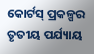କୋର୍ଟସ୍ ପ୍ରକଳ୍ପର ତୃତୀୟ ପର୍ଯ୍ୟାୟ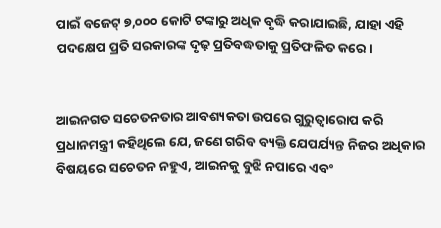ପାଇଁ ବଜେଟ୍ ୭,୦୦୦ କୋଟି ଟଙ୍କାରୁ ଅଧିକ ବୃଦ୍ଧି କରାଯାଇଛି, ଯାହା ଏହି ପଦକ୍ଷେପ ପ୍ରତି ସରକାରଙ୍କ ଦୃଢ଼ ପ୍ରତିବଦ୍ଧତାକୁ ପ୍ରତିଫଳିତ କରେ।


ଆଇନଗତ ସଚେତନତାର ଆବଶ୍ୟକତା ଉପରେ ଗୁରୁତ୍ୱାରୋପ କରି ପ୍ରଧାନମନ୍ତ୍ରୀ କହିଥିଲେ ଯେ, ଜଣେ ଗରିବ ବ୍ୟକ୍ତି ଯେପର୍ଯ୍ୟନ୍ତ ନିଜର ଅଧିକାର ବିଷୟରେ ସଚେତନ ନହୁଏ, ଆଇନକୁ ବୁଝି ନପାରେ ଏବଂ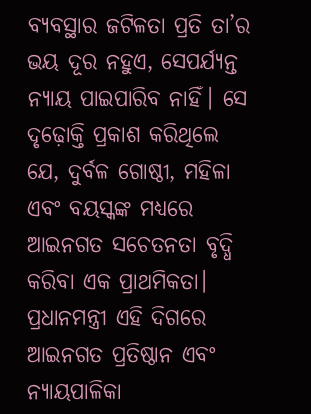ବ୍ୟବସ୍ଥାର ଜଟିଳତା ପ୍ରତି ତା’ର ଭୟ ଦୂର ନହୁଏ, ସେପର୍ଯ୍ୟନ୍ତ ନ୍ୟାୟ ପାଇପାରିବ ନାହିଁ। ସେ ଦୃଢ଼ୋକ୍ତି ପ୍ରକାଶ କରିଥିଲେ ଯେ, ଦୁର୍ବଳ ଗୋଷ୍ଠୀ, ମହିଳା ଏବଂ ବୟସ୍କଙ୍କ ମଧ୍ୟରେ ଆଇନଗତ ସଚେତନତା ବୃଦ୍ଧି କରିବା ଏକ ପ୍ରାଥମିକତା। ପ୍ରଧାନମନ୍ତ୍ରୀ ଏହି ଦିଗରେ ଆଇନଗତ ପ୍ରତିଷ୍ଠାନ ଏବଂ ନ୍ୟାୟପାଳିକା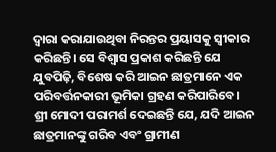ଦ୍ୱାରା କରାଯାଉଥିବା ନିରନ୍ତର ପ୍ରୟାସକୁ ସ୍ୱୀକାର କରିଛନ୍ତି। ସେ ବିଶ୍ୱାସ ପ୍ରକାଶ କରିଛନ୍ତି ଯେ ଯୁବପିଢ଼ି, ବିଶେଷ କରି ଆଇନ ଛାତ୍ରମାନେ ଏକ ପରିବର୍ତ୍ତନକାରୀ ଭୂମିକା ଗ୍ରହଣ କରିପାରିବେ। ଶ୍ରୀ ମୋଦୀ ପରାମର୍ଶ ଦେଇଛନ୍ତି ଯେ, ଯଦି ଆଇନ ଛାତ୍ରମାନଙ୍କୁ ଗରିବ ଏବଂ ଗ୍ରାମୀଣ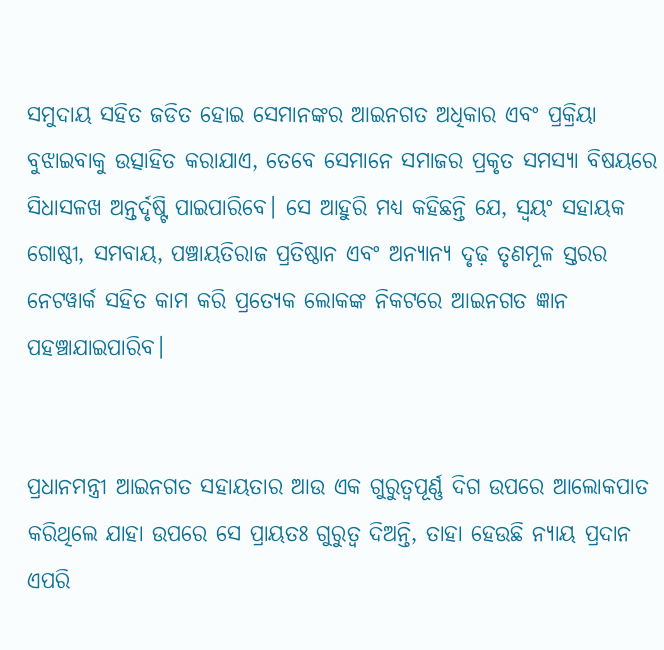ସମୁଦାୟ ସହିତ ଜଡିତ ହୋଇ ସେମାନଙ୍କର ଆଇନଗତ ଅଧିକାର ଏବଂ ପ୍ରକ୍ରିୟା ବୁଝାଇବାକୁ ଉତ୍ସାହିତ କରାଯାଏ, ତେବେ ସେମାନେ ସମାଜର ପ୍ରକୃତ ସମସ୍ୟା ବିଷୟରେ ସିଧାସଳଖ ଅନ୍ତର୍ଦୃଷ୍ଟି ପାଇପାରିବେ। ସେ ଆହୁରି ମଧ୍ୟ କହିଛନ୍ତି ଯେ, ସ୍ୱୟଂ ସହାୟକ ଗୋଷ୍ଠୀ, ସମବାୟ, ପଞ୍ଚାୟତିରାଜ ପ୍ରତିଷ୍ଠାନ ଏବଂ ଅନ୍ୟାନ୍ୟ ଦୃଢ଼ ତୃଣମୂଳ ସ୍ତରର ନେଟୱାର୍କ ସହିତ କାମ କରି ପ୍ରତ୍ୟେକ ଲୋକଙ୍କ ନିକଟରେ ଆଇନଗତ ଜ୍ଞାନ ପହଞ୍ଚାଯାଇପାରିବ।


ପ୍ରଧାନମନ୍ତ୍ରୀ ଆଇନଗତ ସହାୟତାର ଆଉ ଏକ ଗୁରୁତ୍ୱପୂର୍ଣ୍ଣ ଦିଗ ଉପରେ ଆଲୋକପାତ କରିଥିଲେ ଯାହା ଉପରେ ସେ ପ୍ରାୟତଃ ଗୁରୁତ୍ୱ ଦିଅନ୍ତି, ତାହା ହେଉଛି ନ୍ୟାୟ ପ୍ରଦାନ ଏପରି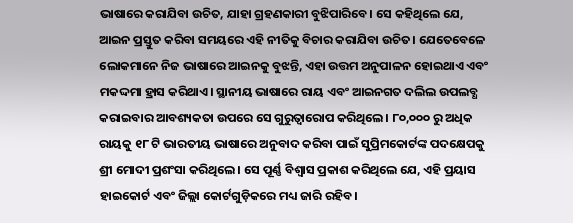ଭାଷାରେ କରାଯିବା ଉଚିତ, ଯାହା ଗ୍ରହଣକାରୀ ବୁଝିପାରିବେ। ସେ କହିଥିଲେ ଯେ, ଆଇନ ପ୍ରସ୍ତୁତ କରିବା ସମୟରେ ଏହି ନୀତିକୁ ବିଚାର କରାଯିବା ଉଚିତ। ଯେତେବେଳେ ଲୋକମାନେ ନିଜ ଭାଷାରେ ଆଇନକୁ ବୁଝନ୍ତି, ଏହା ଉତ୍ତମ ଅନୁପାଳନ ହୋଇଥାଏ ଏବଂ ମକଦ୍ଦମା ହ୍ରାସ କରିଥାଏ। ସ୍ଥାନୀୟ ଭାଷାରେ ରାୟ ଏବଂ ଆଇନଗତ ଦଲିଲ ଉପଲବ୍ଧ କରାଇବାର ଆବଶ୍ୟକତା ଉପରେ ସେ ଗୁରୁତ୍ୱାରୋପ କରିଥିଲେ। ୮୦,୦୦୦ ରୁ ଅଧିକ ରାୟକୁ ୧୮ ଟି ଭାରତୀୟ ଭାଷାରେ ଅନୁବାଦ କରିବା ପାଇଁ ସୁପ୍ରିମକୋର୍ଟଙ୍କ ପଦକ୍ଷେପକୁ ଶ୍ରୀ ମୋଦୀ ପ୍ରଶଂସା କରିଥିଲେ। ସେ ପୂର୍ଣ୍ଣ ବିଶ୍ୱାସ ପ୍ରକାଶ କରିଥିଲେ ଯେ, ଏହି ପ୍ରୟାସ ହାଇକୋର୍ଟ ଏବଂ ଜିଲ୍ଲା କୋର୍ଟଗୁଡ଼ିକରେ ମଧ୍ୟ ଜାରି ରହିବ।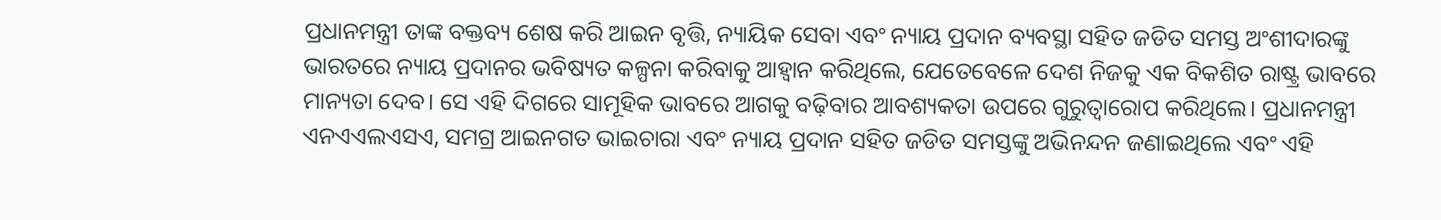ପ୍ରଧାନମନ୍ତ୍ରୀ ତାଙ୍କ ବକ୍ତବ୍ୟ ଶେଷ କରି ଆଇନ ବୃତ୍ତି, ନ୍ୟାୟିକ ସେବା ଏବଂ ନ୍ୟାୟ ପ୍ରଦାନ ବ୍ୟବସ୍ଥା ସହିତ ଜଡିତ ସମସ୍ତ ଅଂଶୀଦାରଙ୍କୁ ଭାରତରେ ନ୍ୟାୟ ପ୍ରଦାନର ଭବିଷ୍ୟତ କଳ୍ପନା କରିବାକୁ ଆହ୍ୱାନ କରିଥିଲେ, ଯେତେବେଳେ ଦେଶ ନିଜକୁ ଏକ ବିକଶିତ ରାଷ୍ଟ୍ର ଭାବରେ ମାନ୍ୟତା ଦେବ। ସେ ଏହି ଦିଗରେ ସାମୂହିକ ଭାବରେ ଆଗକୁ ବଢ଼ିବାର ଆବଶ୍ୟକତା ଉପରେ ଗୁରୁତ୍ୱାରୋପ କରିଥିଲେ। ପ୍ରଧାନମନ୍ତ୍ରୀ ଏନଏଏଲଏସଏ, ସମଗ୍ର ଆଇନଗତ ଭାଇଚାରା ଏବଂ ନ୍ୟାୟ ପ୍ରଦାନ ସହିତ ଜଡିତ ସମସ୍ତଙ୍କୁ ଅଭିନନ୍ଦନ ଜଣାଇଥିଲେ ଏବଂ ଏହି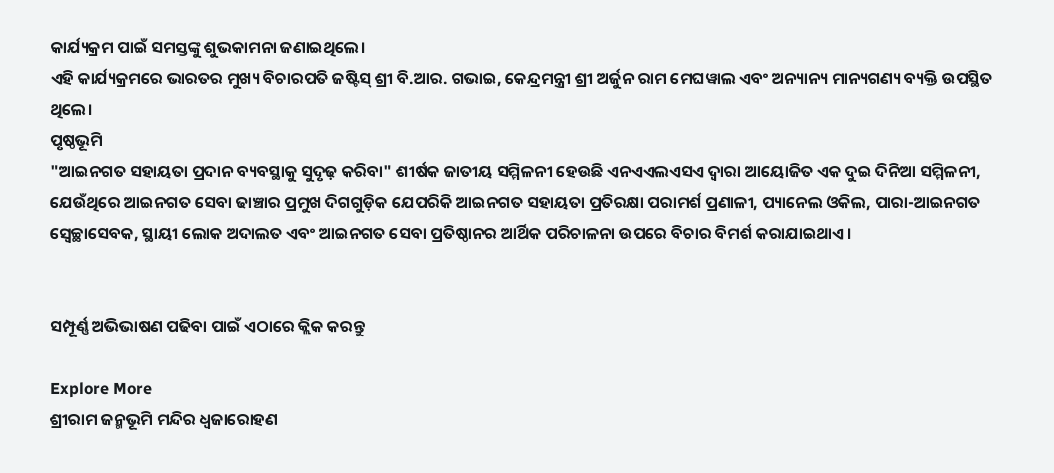କାର୍ଯ୍ୟକ୍ରମ ପାଇଁ ସମସ୍ତଙ୍କୁ ଶୁଭକାମନା ଜଣାଇଥିଲେ।
ଏହି କାର୍ଯ୍ୟକ୍ରମରେ ଭାରତର ମୁଖ୍ୟ ବିଚାରପତି ଜଷ୍ଟିସ୍ ଶ୍ରୀ ବି.ଆର. ଗଭାଇ, କେନ୍ଦ୍ରମନ୍ତ୍ରୀ ଶ୍ରୀ ଅର୍ଜୁନ ରାମ ମେଘୱାଲ ଏବଂ ଅନ୍ୟାନ୍ୟ ମାନ୍ୟଗଣ୍ୟ ବ୍ୟକ୍ତି ଉପସ୍ଥିତ ଥିଲେ।
ପୃଷ୍ଠଭୂମି
"ଆଇନଗତ ସହାୟତା ପ୍ରଦାନ ବ୍ୟବସ୍ଥାକୁ ସୁଦୃଢ଼ କରିବା" ଶୀର୍ଷକ ଜାତୀୟ ସମ୍ମିଳନୀ ହେଉଛି ଏନଏଏଲଏସଏ ଦ୍ୱାରା ଆୟୋଜିତ ଏକ ଦୁଇ ଦିନିଆ ସମ୍ମିଳନୀ, ଯେଉଁଥିରେ ଆଇନଗତ ସେବା ଢାଞ୍ଚାର ପ୍ରମୁଖ ଦିଗଗୁଡ଼ିକ ଯେପରିକି ଆଇନଗତ ସହାୟତା ପ୍ରତିରକ୍ଷା ପରାମର୍ଶ ପ୍ରଣାଳୀ, ପ୍ୟାନେଲ ଓକିଲ, ପାରା-ଆଇନଗତ ସ୍ୱେଚ୍ଛାସେବକ, ସ୍ଥାୟୀ ଲୋକ ଅଦାଲତ ଏବଂ ଆଇନଗତ ସେବା ପ୍ରତିଷ୍ଠାନର ଆର୍ଥିକ ପରିଚାଳନା ଉପରେ ବିଚାର ବିମର୍ଶ କରାଯାଇଥାଏ।


ସମ୍ପୂର୍ଣ୍ଣ ଅଭିଭାଷଣ ପଢିବା ପାଇଁ ଏଠାରେ କ୍ଲିକ କରନ୍ତୁ

Explore More
ଶ୍ରୀରାମ ଜନ୍ମଭୂମି ମନ୍ଦିର ଧ୍ଵଜାରୋହଣ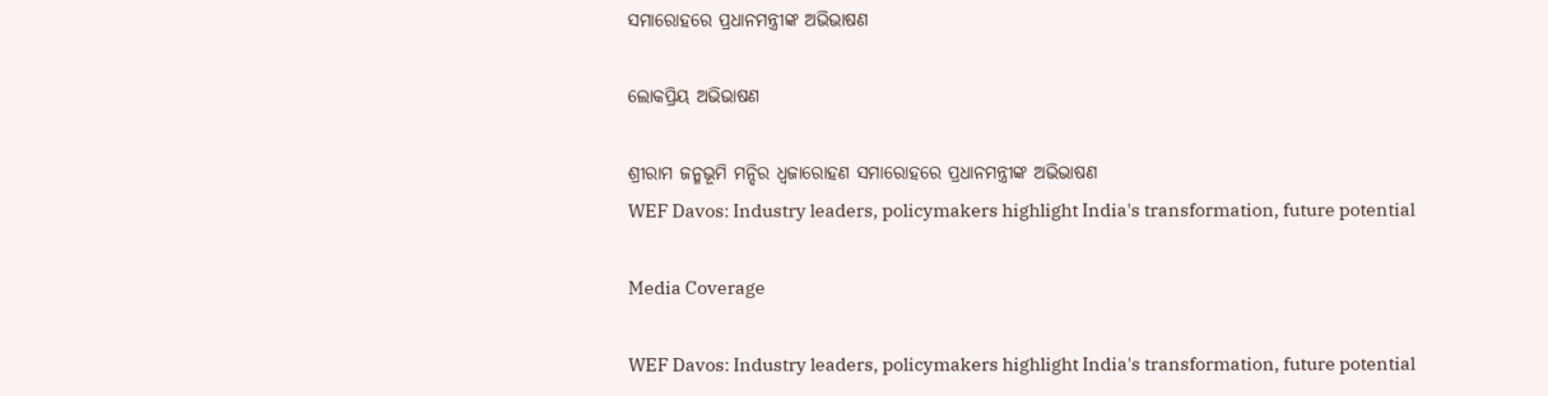ସମାରୋହରେ ପ୍ରଧାନମନ୍ତ୍ରୀଙ୍କ ଅଭିଭାଷଣ

ଲୋକପ୍ରିୟ ଅଭିଭାଷଣ

ଶ୍ରୀରାମ ଜନ୍ମଭୂମି ମନ୍ଦିର ଧ୍ଵଜାରୋହଣ ସମାରୋହରେ ପ୍ରଧାନମନ୍ତ୍ରୀଙ୍କ ଅଭିଭାଷଣ
WEF Davos: Industry leaders, policymakers highlight India's transformation, future potential

Media Coverage

WEF Davos: Industry leaders, policymakers highlight India's transformation, future potential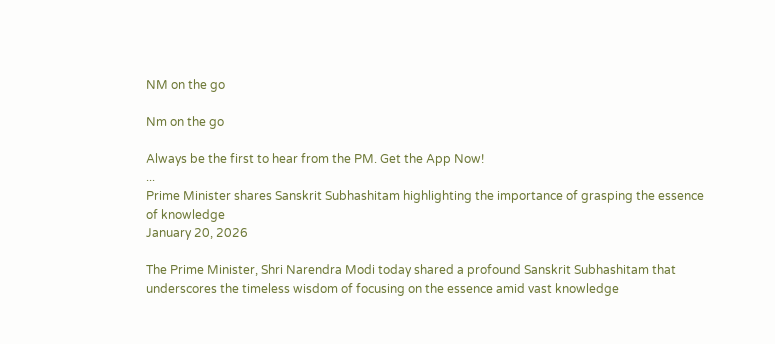NM on the go

Nm on the go

Always be the first to hear from the PM. Get the App Now!
...
Prime Minister shares Sanskrit Subhashitam highlighting the importance of grasping the essence of knowledge
January 20, 2026

The Prime Minister, Shri Narendra Modi today shared a profound Sanskrit Subhashitam that underscores the timeless wisdom of focusing on the essence amid vast knowledge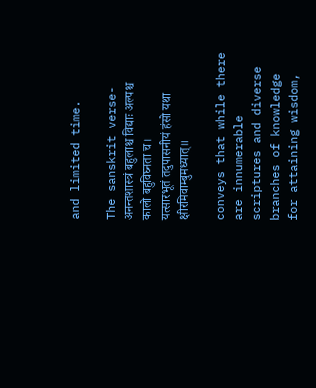and limited time.

The sanskrit verse-
अनन्तशास्त्रं बहुलाश्च विद्याः अल्पश्च कालो बहुविघ्नता च।
यत्सारभूतं तदुपासनीयं हंसो यथा क्षीरमिवाम्बुमध्यात्॥

conveys that while there are innumerable scriptures and diverse branches of knowledge for attaining wisdom,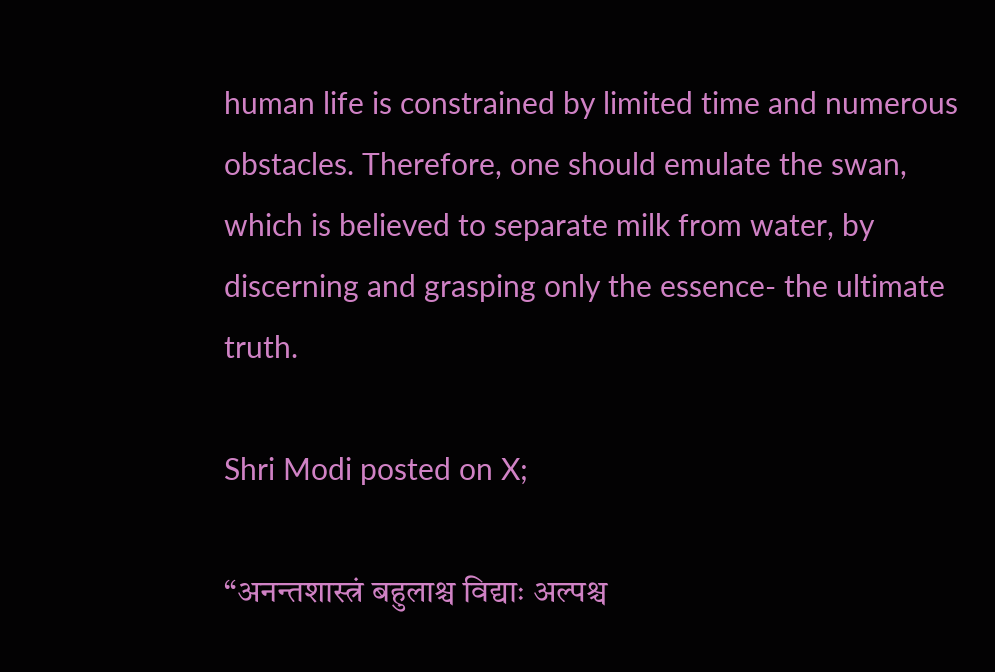human life is constrained by limited time and numerous obstacles. Therefore, one should emulate the swan, which is believed to separate milk from water, by discerning and grasping only the essence- the ultimate truth.

Shri Modi posted on X;

“अनन्तशास्त्रं बहुलाश्च विद्याः अल्पश्च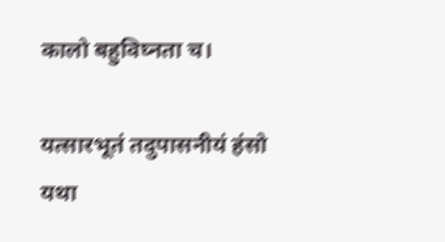कालो बहुविघ्नता च।

यत्सारभूतं तदुपासनीयं हंसो यथा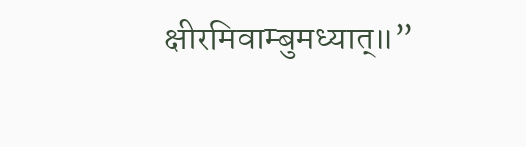क्षीरमिवाम्बुमध्यात्॥”